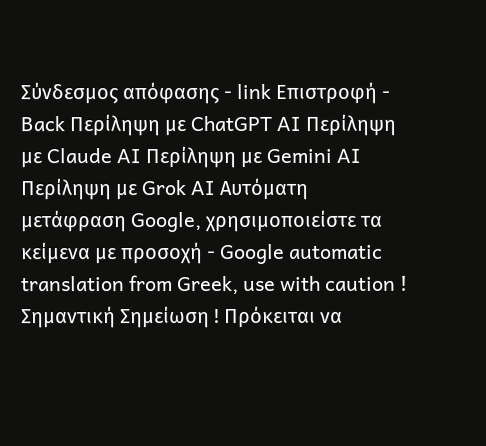Σύνδεσμος απόφασης - link Επιστροφή - Back Περίληψη με ChatGPT AI Περίληψη με Claude AI Περίληψη με Gemini AI Περίληψη με Grok AI Αυτόματη μετάφραση Google, χρησιμοποιείστε τα κείμενα με προσοχή - Google automatic translation from Greek, use with caution ! Σημαντική Σημείωση ! Πρόκειται να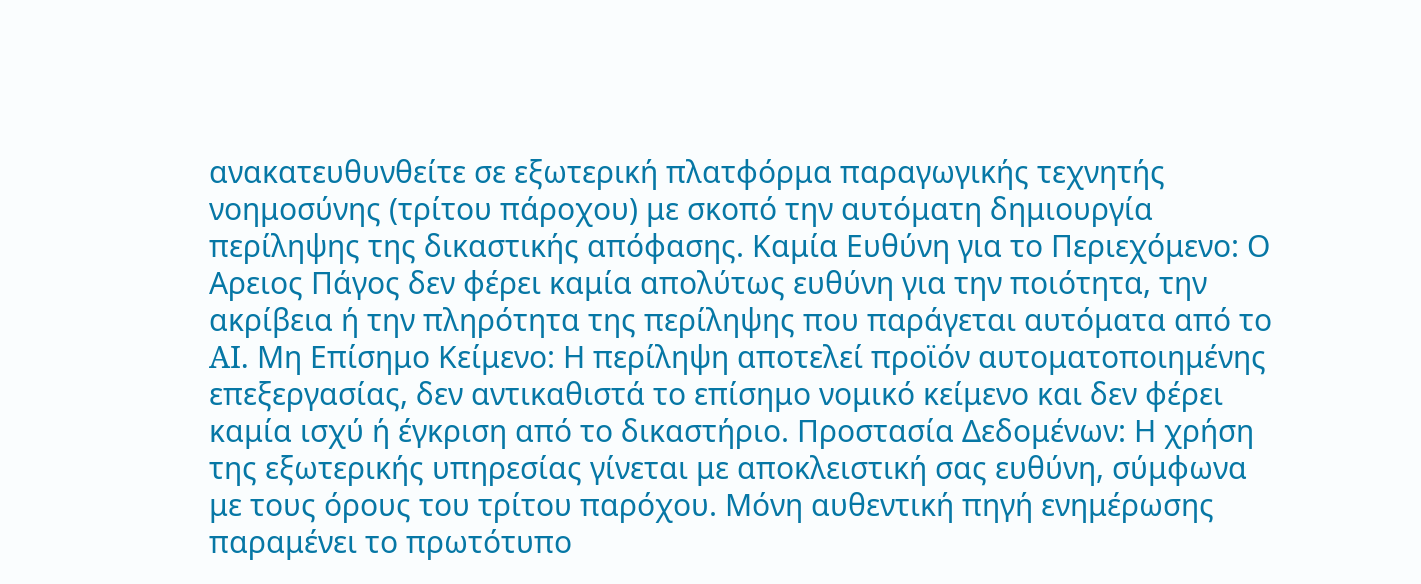ανακατευθυνθείτε σε εξωτερική πλατφόρμα παραγωγικής τεχνητής νοημοσύνης (τρίτου πάροχου) με σκοπό την αυτόματη δημιουργία περίληψης της δικαστικής απόφασης. Καμία Ευθύνη για το Περιεχόμενο: Ο Αρειος Πάγος δεν φέρει καμία απολύτως ευθύνη για την ποιότητα, την ακρίβεια ή την πληρότητα της περίληψης που παράγεται αυτόματα από το AI. Μη Επίσημο Κείμενο: Η περίληψη αποτελεί προϊόν αυτοματοποιημένης επεξεργασίας, δεν αντικαθιστά το επίσημο νομικό κείμενο και δεν φέρει καμία ισχύ ή έγκριση από το δικαστήριο. Προστασία Δεδομένων: Η χρήση της εξωτερικής υπηρεσίας γίνεται με αποκλειστική σας ευθύνη, σύμφωνα με τους όρους του τρίτου παρόχου. Μόνη αυθεντική πηγή ενημέρωσης παραμένει το πρωτότυπο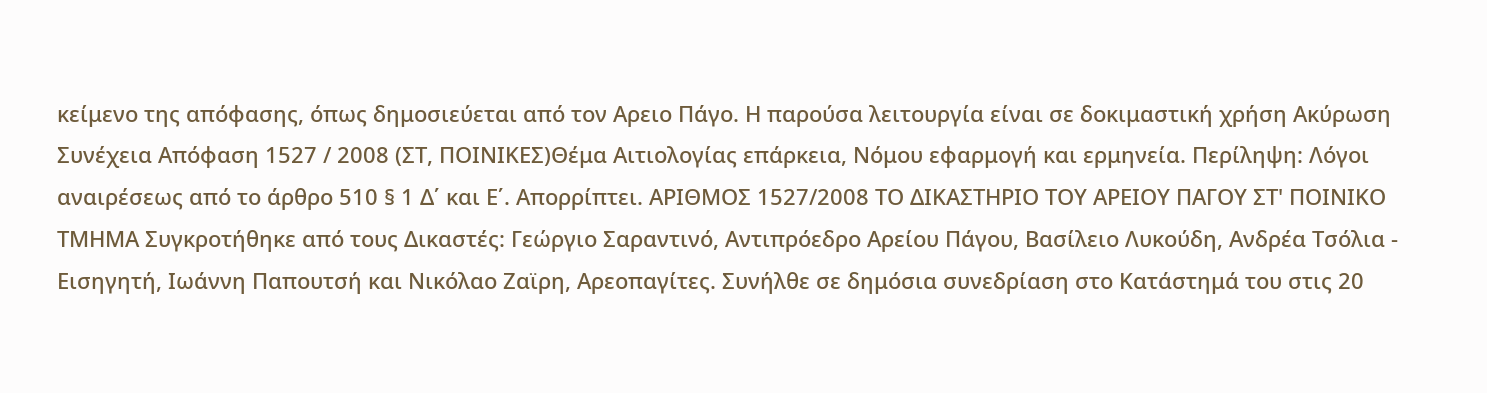κείμενο της απόφασης, όπως δημοσιεύεται από τον Αρειο Πάγο. Η παρούσα λειτουργία είναι σε δοκιμαστική χρήση Ακύρωση Συνέχεια Απόφαση 1527 / 2008 (ΣΤ, ΠΟΙΝΙΚΕΣ)Θέμα Αιτιολογίας επάρκεια, Νόμου εφαρμογή και ερμηνεία. Περίληψη: Λόγοι αναιρέσεως από το άρθρο 510 § 1 Δ΄ και Ε΄. Απορρίπτει. ΑΡΙΘΜΟΣ 1527/2008 ΤΟ ΔΙΚΑΣΤΗΡΙΟ ΤΟΥ ΑΡΕΙΟΥ ΠΑΓΟΥ ΣΤ' ΠΟΙΝΙΚΟ ΤΜΗΜΑ Συγκροτήθηκε από τους Δικαστές: Γεώργιο Σαραντινό, Αντιπρόεδρο Αρείου Πάγου, Βασίλειο Λυκούδη, Ανδρέα Τσόλια - Εισηγητή, Ιωάννη Παπουτσή και Νικόλαο Ζαϊρη, Αρεοπαγίτες. Συνήλθε σε δημόσια συνεδρίαση στο Κατάστημά του στις 20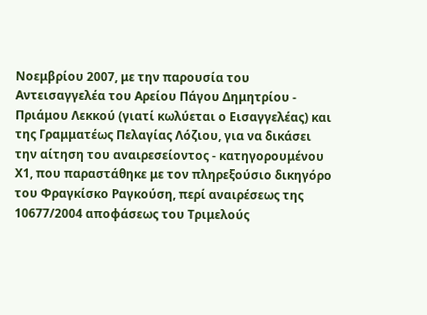Νοεμβρίου 2007, με την παρουσία του Αντεισαγγελέα του Αρείου Πάγου Δημητρίου - Πριάμου Λεκκού (γιατί κωλύεται ο Εισαγγελέας) και της Γραμματέως Πελαγίας Λόζιου, για να δικάσει την αίτηση του αναιρεσείοντος - κατηγορουμένου Χ1, που παραστάθηκε με τον πληρεξούσιο δικηγόρο του Φραγκίσκο Ραγκούση, περί αναιρέσεως της 10677/2004 αποφάσεως του Τριμελούς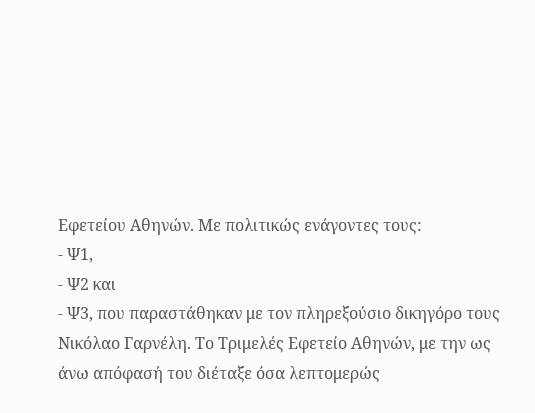Εφετείου Αθηνών. Με πολιτικώς ενάγοντες τους:
- Ψ1,
- Ψ2 και
- Ψ3, που παραστάθηκαν με τον πληρεξούσιο δικηγόρο τους Νικόλαο Γαρνέλη. Το Τριμελές Εφετείο Αθηνών, με την ως άνω απόφασή του διέταξε όσα λεπτομερώς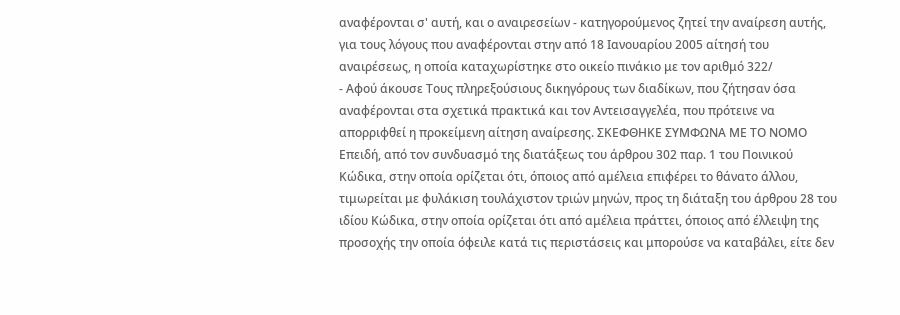αναφέρονται σ' αυτή, και ο αναιρεσείων - κατηγορούμενος ζητεί την αναίρεση αυτής, για τους λόγους που αναφέρονται στην από 18 Ιανουαρίου 2005 αίτησή του αναιρέσεως, η οποία καταχωρίστηκε στο οικείο πινάκιο με τον αριθμό 322/
- Αφού άκουσε Τους πληρεξούσιους δικηγόρους των διαδίκων, που ζήτησαν όσα αναφέρονται στα σχετικά πρακτικά και τον Αντεισαγγελέα, που πρότεινε να απορριφθεί η προκείμενη αίτηση αναίρεσης. ΣΚΕΦΘΗΚΕ ΣΥΜΦΩΝΑ ΜΕ ΤΟ ΝΟΜΟ Επειδή, από τον συνδυασμό της διατάξεως του άρθρου 302 παρ. 1 του Ποινικού Κώδικα, στην οποία ορίζεται ότι, όποιος από αμέλεια επιφέρει το θάνατο άλλου, τιμωρείται με φυλάκιση τουλάχιστον τριών μηνών, προς τη διάταξη του άρθρου 28 του ιδίου Κώδικα, στην οποία ορίζεται ότι από αμέλεια πράττει, όποιος από έλλειψη της προσοχής την οποία όφειλε κατά τις περιστάσεις και μπορούσε να καταβάλει, είτε δεν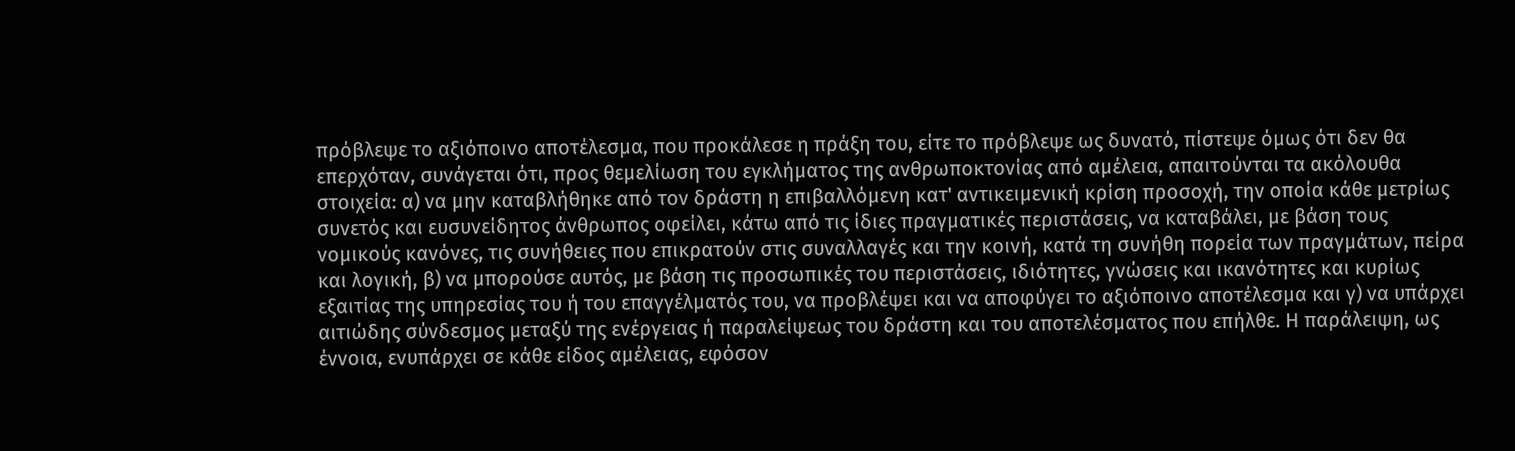πρόβλεψε το αξιόποινο αποτέλεσμα, που προκάλεσε η πράξη του, είτε το πρόβλεψε ως δυνατό, πίστεψε όμως ότι δεν θα επερχόταν, συνάγεται ότι, προς θεμελίωση του εγκλήματος της ανθρωποκτονίας από αμέλεια, απαιτούνται τα ακόλουθα στοιχεία: α) να μην καταβλήθηκε από τον δράστη η επιβαλλόμενη κατ' αντικειμενική κρίση προσοχή, την οποία κάθε μετρίως συνετός και ευσυνείδητος άνθρωπος οφείλει, κάτω από τις ίδιες πραγματικές περιστάσεις, να καταβάλει, με βάση τους νομικούς κανόνες, τις συνήθειες που επικρατούν στις συναλλαγές και την κοινή, κατά τη συνήθη πορεία των πραγμάτων, πείρα και λογική, β) να μπορούσε αυτός, με βάση τις προσωπικές του περιστάσεις, ιδιότητες, γνώσεις και ικανότητες και κυρίως εξαιτίας της υπηρεσίας του ή του επαγγέλματός του, να προβλέψει και να αποφύγει το αξιόποινο αποτέλεσμα και γ) να υπάρχει αιτιώδης σύνδεσμος μεταξύ της ενέργειας ή παραλείψεως του δράστη και του αποτελέσματος που επήλθε. Η παράλειψη, ως έννοια, ενυπάρχει σε κάθε είδος αμέλειας, εφόσον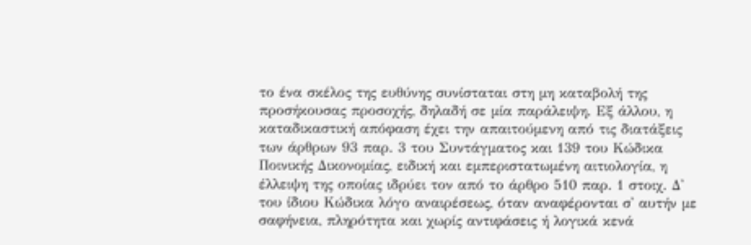το ένα σκέλος της ευθύνης συνίσταται στη μη καταβολή της προσήκουσας προσοχής, δηλαδή σε μία παράλειψη. Εξ άλλου, η καταδικαστική απόφαση έχει την απαιτούμενη από τις διατάξεις των άρθρων 93 παρ. 3 του Συντάγματος και 139 του Κώδικα Ποινικής Δικονομίας, ειδική και εμπεριστατωμένη αιτιολογία, η έλλειψη της οποίας ιδρύει τον από το άρθρο 510 παρ. 1 στοιχ. Δ' του ίδιου Κώδικα λόγο αναιρέσεως, όταν αναφέρονται σ' αυτήν με σαφήνεια, πληρότητα και χωρίς αντιφάσεις ή λογικά κενά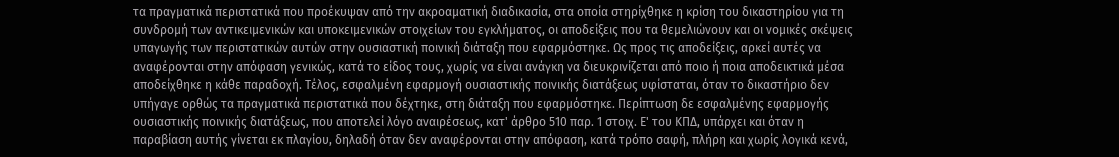τα πραγματικά περιστατικά που προέκυψαν από την ακροαματική διαδικασία, στα οποία στηρίχθηκε η κρίση του δικαστηρίου για τη συνδρομή των αντικειμενικών και υποκειμενικών στοιχείων του εγκλήματος, οι αποδείξεις που τα θεμελιώνουν και οι νομικές σκέψεις υπαγωγής των περιστατικών αυτών στην ουσιαστική ποινική διάταξη που εφαρμόστηκε. Ως προς τις αποδείξεις, αρκεί αυτές να αναφέρονται στην απόφαση γενικώς, κατά το είδος τους, χωρίς να είναι ανάγκη να διευκρινίζεται από ποιο ή ποια αποδεικτικά μέσα αποδείχθηκε η κάθε παραδοχή. Τέλος, εσφαλμένη εφαρμογή ουσιαστικής ποινικής διατάξεως υφίσταται, όταν το δικαστήριο δεν υπήγαγε ορθώς τα πραγματικά περιστατικά που δέχτηκε, στη διάταξη που εφαρμόστηκε. Περίπτωση δε εσφαλμένης εφαρμογής ουσιαστικής ποινικής διατάξεως, που αποτελεί λόγο αναιρέσεως, κατ' άρθρο 510 παρ. 1 στοιχ. Ε' του ΚΠΔ, υπάρχει και όταν η παραβίαση αυτής γίνεται εκ πλαγίου, δηλαδή όταν δεν αναφέρονται στην απόφαση, κατά τρόπο σαφή, πλήρη και χωρίς λογικά κενά,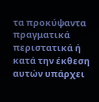τα προκύψαντα πραγματικά περιστατικά ή κατά την έκθεση αυτών υπάρχει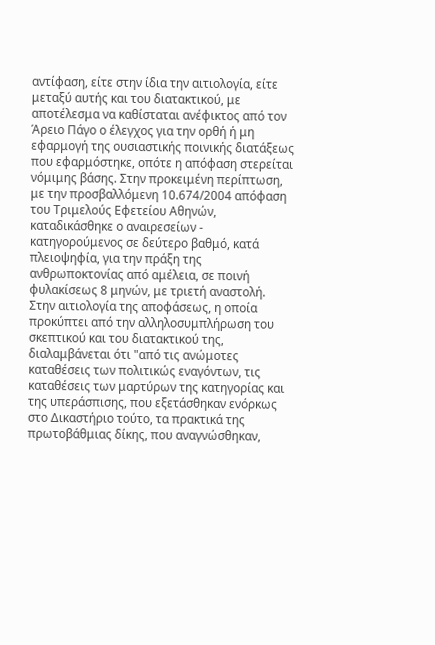αντίφαση, είτε στην ίδια την αιτιολογία, είτε μεταξύ αυτής και του διατακτικού, με αποτέλεσμα να καθίσταται ανέφικτος από τον Άρειο Πάγο ο έλεγχος για την ορθή ή μη εφαρμογή της ουσιαστικής ποινικής διατάξεως που εφαρμόστηκε, οπότε η απόφαση στερείται νόμιμης βάσης. Στην προκειμένη περίπτωση, με την προσβαλλόμενη 10.674/2004 απόφαση του Τριμελούς Εφετείου Αθηνών, καταδικάσθηκε ο αναιρεσείων - κατηγορούμενος σε δεύτερο βαθμό, κατά πλειοψηφία, για την πράξη της ανθρωποκτονίας από αμέλεια, σε ποινή φυλακίσεως 8 μηνών, με τριετή αναστολή. Στην αιτιολογία της αποφάσεως, η οποία προκύπτει από την αλληλοσυμπλήρωση του σκεπτικού και του διατακτικού της, διαλαμβάνεται ότι "από τις ανώμοτες καταθέσεις των πολιτικώς εναγόντων, τις καταθέσεις των μαρτύρων της κατηγορίας και της υπεράσπισης, που εξετάσθηκαν ενόρκως στο Δικαστήριο τούτο, τα πρακτικά της πρωτοβάθμιας δίκης, που αναγνώσθηκαν,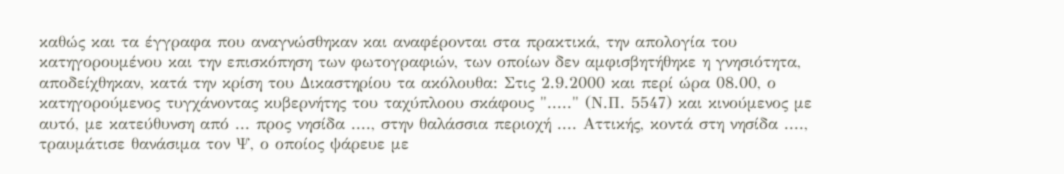καθώς και τα έγγραφα που αναγνώσθηκαν και αναφέρονται στα πρακτικά, την απολογία του κατηγορουμένου και την επισκόπηση των φωτογραφιών, των οποίων δεν αμφισβητήθηκε η γνησιότητα, αποδείχθηκαν, κατά την κρίση του Δικαστηρίου τα ακόλουθα: Στις 2.9.2000 και περί ώρα 08.00, ο κατηγορούμενος τυγχάνοντας κυβερνήτης του ταχύπλοου σκάφους "....." (Ν.Π. 5547) και κινούμενος με αυτό, με κατεύθυνση από ... προς νησίδα ...., στην θαλάσσια περιοχή .... Αττικής, κοντά στη νησίδα ...., τραυμάτισε θανάσιμα τον Ψ, ο οποίος ψάρευε με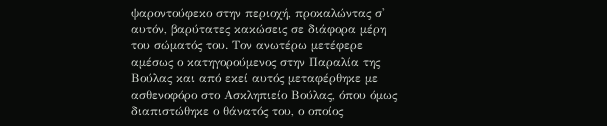ψαροντούφεκο στην περιοχή, προκαλώντας σ' αυτόν, βαρύτατες κακώσεις σε διάφορα μέρη του σώματός του. Τον ανωτέρω μετέφερε αμέσως ο κατηγορούμενος στην Παραλία της Βούλας και από εκεί αυτός μεταφέρθηκε με ασθενοφόρο στο Ασκληπιείο Βούλας, όπου όμως διαπιστώθηκε ο θάνατός του, ο οποίος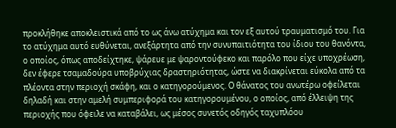προκλήθηκε αποκλειστικά από το ως άνω ατύχημα και τον εξ αυτού τραυματισμό του. Για το ατύχημα αυτό ευθύνεται, ανεξάρτητα από την συνυπαιτιότητα του ίδιου του θανόντα, ο οποίος, όπως αποδείχτηκε, ψάρευε με ψαροντούφεκο και παρόλο που είχε υποχρέωση, δεν έφερε τσαμαδούρα υποβρύχιας δραστηριότητας, ώστε να διακρίνεται εύκολα από τα πλέοντα στην περιοχή σκάφη, και ο κατηγορούμενος. Ο θάνατος του ανωτέρω οφείλεται δηλαδή και στην αμελή συμπεριφορά του κατηγορουμένου, ο οποίος, από έλλειψη της περιοχής που όφειλε να καταβάλει, ως μέσος συνετός οδηγός ταχυπλόου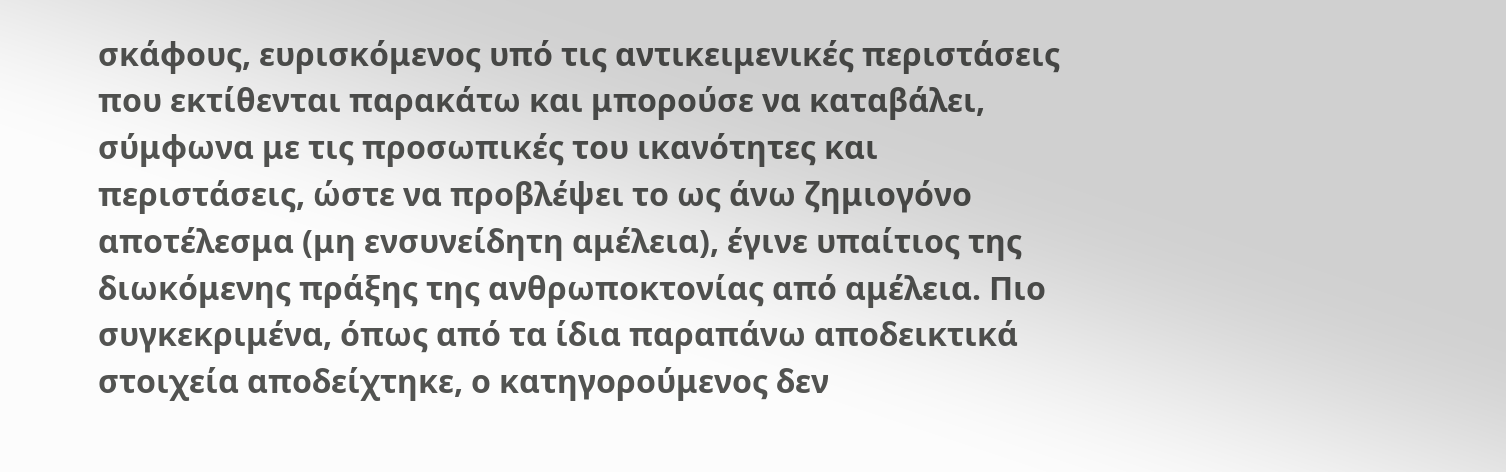σκάφους, ευρισκόμενος υπό τις αντικειμενικές περιστάσεις που εκτίθενται παρακάτω και μπορούσε να καταβάλει, σύμφωνα με τις προσωπικές του ικανότητες και περιστάσεις, ώστε να προβλέψει το ως άνω ζημιογόνο αποτέλεσμα (μη ενσυνείδητη αμέλεια), έγινε υπαίτιος της διωκόμενης πράξης της ανθρωποκτονίας από αμέλεια. Πιο συγκεκριμένα, όπως από τα ίδια παραπάνω αποδεικτικά στοιχεία αποδείχτηκε, ο κατηγορούμενος δεν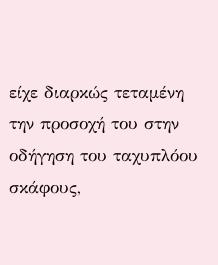είχε διαρκώς τεταμένη την προσοχή του στην οδήγηση του ταχυπλόου σκάφους,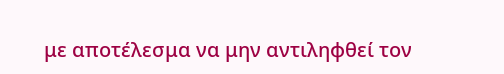με αποτέλεσμα να μην αντιληφθεί τον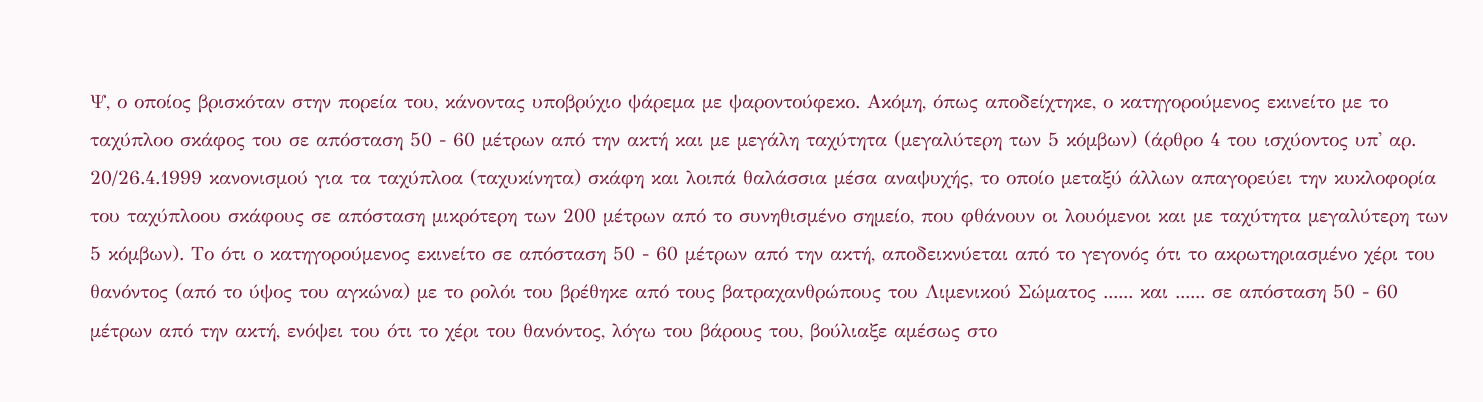Ψ, ο οποίος βρισκόταν στην πορεία του, κάνοντας υποβρύχιο ψάρεμα με ψαροντούφεκο. Ακόμη, όπως αποδείχτηκε, ο κατηγορούμενος εκινείτο με το ταχύπλοο σκάφος του σε απόσταση 50 - 60 μέτρων από την ακτή και με μεγάλη ταχύτητα (μεγαλύτερη των 5 κόμβων) (άρθρο 4 του ισχύοντος υπ' αρ. 20/26.4.1999 κανονισμού για τα ταχύπλοα (ταχυκίνητα) σκάφη και λοιπά θαλάσσια μέσα αναψυχής, το οποίο μεταξύ άλλων απαγορεύει την κυκλοφορία του ταχύπλοου σκάφους σε απόσταση μικρότερη των 200 μέτρων από το συνηθισμένο σημείο, που φθάνουν οι λουόμενοι και με ταχύτητα μεγαλύτερη των 5 κόμβων). Το ότι ο κατηγορούμενος εκινείτο σε απόσταση 50 - 60 μέτρων από την ακτή, αποδεικνύεται από το γεγονός ότι το ακρωτηριασμένο χέρι του θανόντος (από το ύψος του αγκώνα) με το ρολόι του βρέθηκε από τους βατραχανθρώπους του Λιμενικού Σώματος ...... και ...... σε απόσταση 50 - 60 μέτρων από την ακτή, ενόψει του ότι το χέρι του θανόντος, λόγω του βάρους του, βούλιαξε αμέσως στο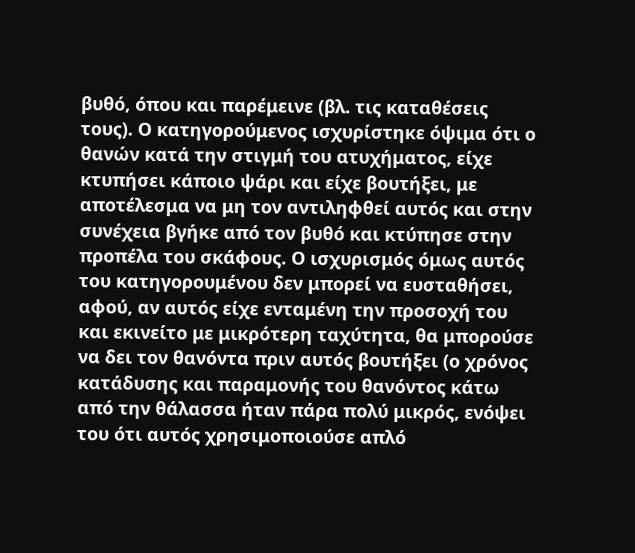βυθό, όπου και παρέμεινε (βλ. τις καταθέσεις τους). Ο κατηγορούμενος ισχυρίστηκε όψιμα ότι ο θανών κατά την στιγμή του ατυχήματος, είχε κτυπήσει κάποιο ψάρι και είχε βουτήξει, με αποτέλεσμα να μη τον αντιληφθεί αυτός και στην συνέχεια βγήκε από τον βυθό και κτύπησε στην προπέλα του σκάφους. Ο ισχυρισμός όμως αυτός του κατηγορουμένου δεν μπορεί να ευσταθήσει, αφού, αν αυτός είχε ενταμένη την προσοχή του και εκινείτο με μικρότερη ταχύτητα, θα μπορούσε να δει τον θανόντα πριν αυτός βουτήξει (ο χρόνος κατάδυσης και παραμονής του θανόντος κάτω από την θάλασσα ήταν πάρα πολύ μικρός, ενόψει του ότι αυτός χρησιμοποιούσε απλό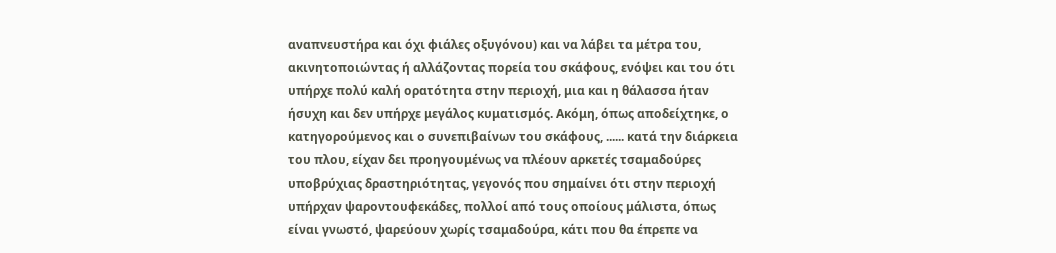αναπνευστήρα και όχι φιάλες οξυγόνου) και να λάβει τα μέτρα του, ακινητοποιώντας ή αλλάζοντας πορεία του σκάφους, ενόψει και του ότι υπήρχε πολύ καλή ορατότητα στην περιοχή, μια και η θάλασσα ήταν ήσυχη και δεν υπήρχε μεγάλος κυματισμός. Ακόμη, όπως αποδείχτηκε, ο κατηγορούμενος και ο συνεπιβαίνων του σκάφους, ...... κατά την διάρκεια του πλου, είχαν δει προηγουμένως να πλέουν αρκετές τσαμαδούρες υποβρύχιας δραστηριότητας, γεγονός που σημαίνει ότι στην περιοχή υπήρχαν ψαροντουφεκάδες, πολλοί από τους οποίους μάλιστα, όπως είναι γνωστό, ψαρεύουν χωρίς τσαμαδούρα, κάτι που θα έπρεπε να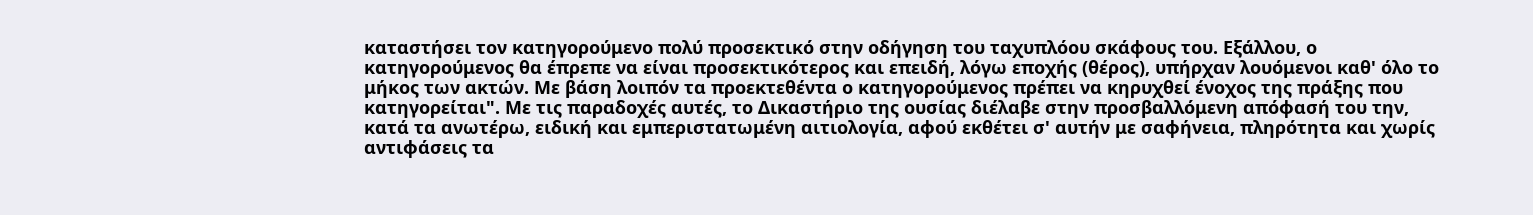καταστήσει τον κατηγορούμενο πολύ προσεκτικό στην οδήγηση του ταχυπλόου σκάφους του. Εξάλλου, ο κατηγορούμενος θα έπρεπε να είναι προσεκτικότερος και επειδή, λόγω εποχής (θέρος), υπήρχαν λουόμενοι καθ' όλο το μήκος των ακτών. Με βάση λοιπόν τα προεκτεθέντα ο κατηγορούμενος πρέπει να κηρυχθεί ένοχος της πράξης που κατηγορείται". Με τις παραδοχές αυτές, το Δικαστήριο της ουσίας διέλαβε στην προσβαλλόμενη απόφασή του την, κατά τα ανωτέρω, ειδική και εμπεριστατωμένη αιτιολογία, αφού εκθέτει σ' αυτήν με σαφήνεια, πληρότητα και χωρίς αντιφάσεις τα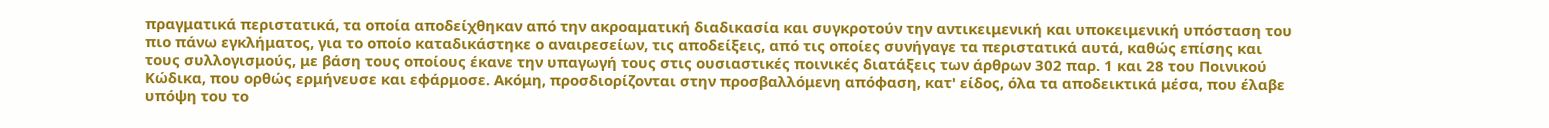πραγματικά περιστατικά, τα οποία αποδείχθηκαν από την ακροαματική διαδικασία και συγκροτούν την αντικειμενική και υποκειμενική υπόσταση του πιο πάνω εγκλήματος, για το οποίο καταδικάστηκε ο αναιρεσείων, τις αποδείξεις, από τις οποίες συνήγαγε τα περιστατικά αυτά, καθώς επίσης και τους συλλογισμούς, με βάση τους οποίους έκανε την υπαγωγή τους στις ουσιαστικές ποινικές διατάξεις των άρθρων 302 παρ. 1 και 28 του Ποινικού Κώδικα, που ορθώς ερμήνευσε και εφάρμοσε. Ακόμη, προσδιορίζονται στην προσβαλλόμενη απόφαση, κατ' είδος, όλα τα αποδεικτικά μέσα, που έλαβε υπόψη του το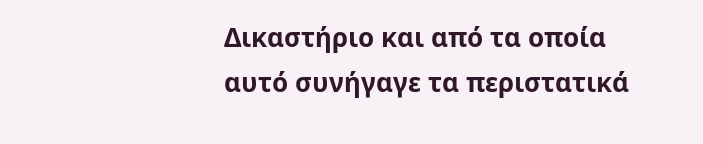Δικαστήριο και από τα οποία αυτό συνήγαγε τα περιστατικά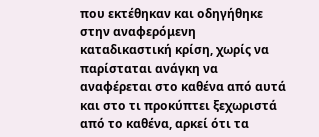που εκτέθηκαν και οδηγήθηκε στην αναφερόμενη καταδικαστική κρίση, χωρίς να παρίσταται ανάγκη να αναφέρεται στο καθένα από αυτά και στο τι προκύπτει ξεχωριστά από το καθένα, αρκεί ότι τα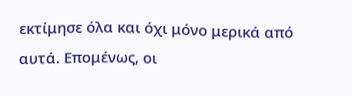εκτίμησε όλα και όχι μόνο μερικά από αυτά. Επομένως, οι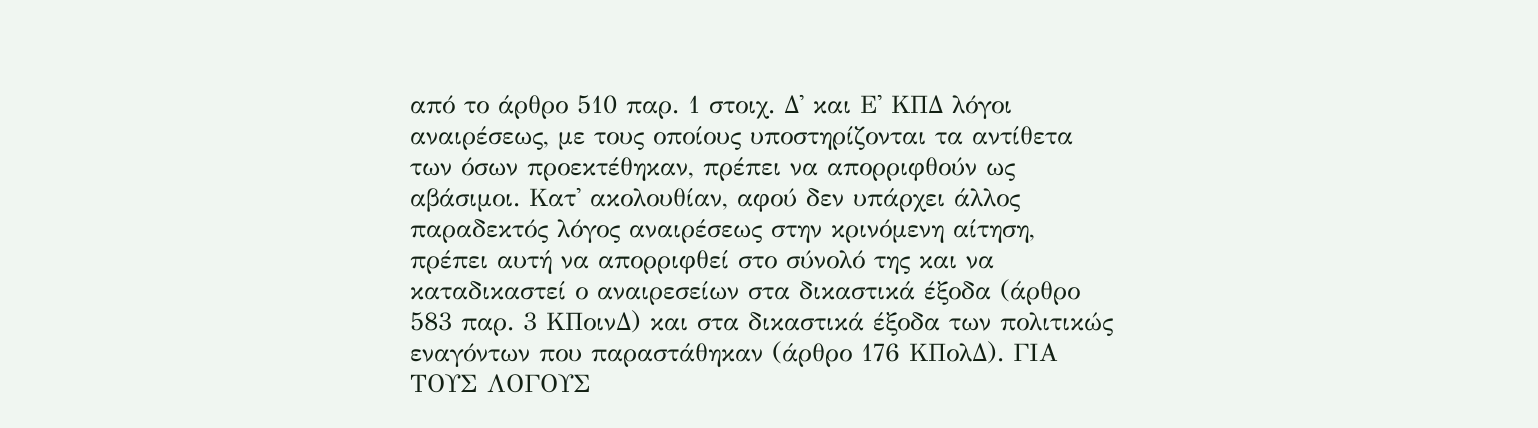από το άρθρο 510 παρ. 1 στοιχ. Δ' και Ε' ΚΠΔ λόγοι αναιρέσεως, με τους οποίους υποστηρίζονται τα αντίθετα των όσων προεκτέθηκαν, πρέπει να απορριφθούν ως αβάσιμοι. Κατ' ακολουθίαν, αφού δεν υπάρχει άλλος παραδεκτός λόγος αναιρέσεως στην κρινόμενη αίτηση, πρέπει αυτή να απορριφθεί στο σύνολό της και να καταδικαστεί ο αναιρεσείων στα δικαστικά έξοδα (άρθρο 583 παρ. 3 ΚΠοινΔ) και στα δικαστικά έξοδα των πολιτικώς εναγόντων που παραστάθηκαν (άρθρο 176 ΚΠολΔ). ΓΙΑ ΤΟΥΣ ΛΟΓΟΥΣ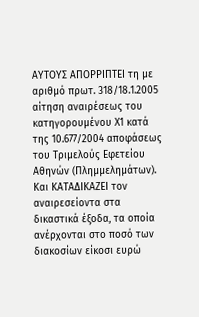ΑΥΤΟΥΣ ΑΠΟΡΡΙΠΤΕΙ τη με αριθμό πρωτ. 318/18.1.2005 αίτηση αναιρέσεως του κατηγορουμένου Χ1 κατά της 10.677/2004 αποφάσεως του Τριμελούς Εφετείου Αθηνών (Πλημμελημάτων). Και ΚΑΤΑΔΙΚΑΖΕΙ τον αναιρεσείοντα στα δικαστικά έξοδα, τα οποία ανέρχονται στο ποσό των διακοσίων είκοσι ευρώ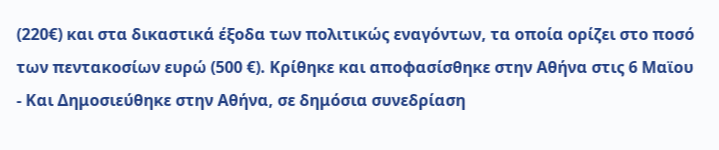(220€) και στα δικαστικά έξοδα των πολιτικώς εναγόντων, τα οποία ορίζει στο ποσό των πεντακοσίων ευρώ (500 €). Κρίθηκε και αποφασίσθηκε στην Αθήνα στις 6 Μαϊου
- Και Δημοσιεύθηκε στην Αθήνα, σε δημόσια συνεδρίαση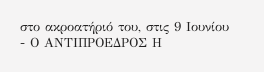στο ακροατήριό του, στις 9 Ιουνίου
- Ο ΑΝΤΙΠΡΟΕΔΡΟΣ Η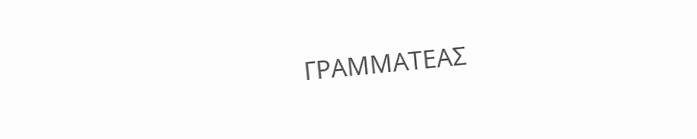ΓΡΑΜΜΑΤΕΑΣ